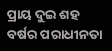ପ୍ରାୟ ଦୁଇ ଶହ ବର୍ଷର ପରାଧୀନତା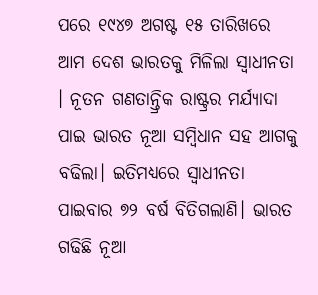ପରେ ୧୯୪୭ ଅଗଷ୍ଟ ୧୫ ତାରିଖରେ ଆମ ଦେଶ ଭାରତକୁ ମିଳିଲା ସ୍ୱାଧୀନତା । ନୂତନ ଗଣତାନ୍ତ୍ରିକ ରାଷ୍ଟ୍ରର ମର୍ଯ୍ୟାଦା ପାଇ ଭାରତ ନୂଆ ସମ୍ବିଧାନ ସହ ଆଗକୁ ବଢିଲା। ଇତିମଧ୍ୟରେ ସ୍ୱାଧୀନତା ପାଇବାର ୭୨ ବର୍ଷ ବିତିଗଲାଣି। ଭାରତ ଗଢିଛି ନୂଆ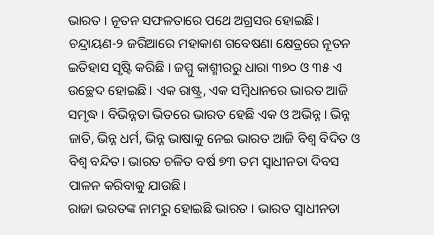ଭାରତ । ନୂତନ ସଫଳତାରେ ପଥେ ଅଗ୍ରସର ହୋଇଛି। ଚନ୍ଦ୍ରାୟଣ-୨ ଜରିଆରେ ମହାକାଶ ଗବେଷଣା କ୍ଷେତ୍ରରେ ନୂତନ ଇତିହାସ ସୃଷ୍ଟି କରିଛି । ଜମ୍ମୁ କାଶ୍ମୀରରୁ ଧାରା ୩୭୦ ଓ ୩୫ ଏ ଉଚ୍ଛେଦ ହୋଇଛି। ଏକ ରାଷ୍ଟ୍ର, ଏକ ସମ୍ବିଧାନରେ ଭାରତ ଆଜି ସମୃଦ୍ଧ। ବିଭିନ୍ନତା ଭିତରେ ଭାରତ ହେଛି ଏକ ଓ ଅଭିନ୍ନ। ଭିନ୍ନ ଜାତି, ଭିନ୍ନ ଧର୍ମ, ଭିନ୍ନ ଭାଷାକୁ ନେଇ ଭାରତ ଆଜି ବିଶ୍ୱ ବିଦିତ ଓ ବିଶ୍ୱ ବନ୍ଦିତ। ଭାରତ ଚଳିତ ବର୍ଷ ୭୩ ତମ ସ୍ୱାଧୀନତା ଦିବସ ପାଳନ କରିବାକୁ ଯାଉଛି।
ରାଜା ଭରତଙ୍କ ନାମରୁ ହୋଇଛି ଭାରତ । ଭାରତ ସ୍ୱାଧୀନତା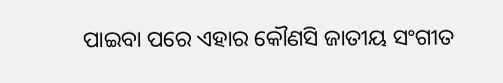ପାଇବା ପରେ ଏହାର କୌଣସି ଜାତୀୟ ସଂଗୀତ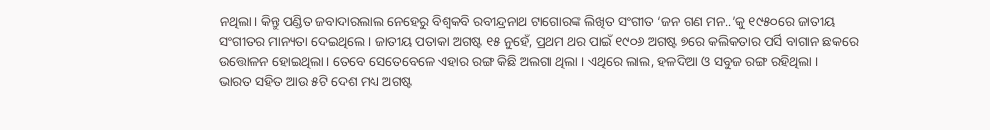ନଥିଲା। କିନ୍ତୁ ପଣ୍ଡିତ ଜବାଦାରଲାଲ ନେହେରୁ ବିଶ୍ୱକବି ରବୀନ୍ଦ୍ରନାଥ ଟାଗୋରଙ୍କ ଲିଖିତ ସଂଗୀତ ‘ଜନ ଗଣ ମନ..’କୁ ୧୯୫୦ରେ ଜାତୀୟ ସଂଗୀତର ମାନ୍ୟତା ଦେଇଥିଲେ। ଜାତୀୟ ପତାକା ଅଗଷ୍ଟ ୧୫ ନୁହେଁ, ପ୍ରଥମ ଥର ପାଇଁ ୧୯୦୬ ଅଗଷ୍ଟ ୭ରେ କଲିକତାର ପର୍ସି ବାଗାନ ଛକରେ ଉତ୍ତୋଳନ ହୋଇଥିଲା। ତେବେ ସେତେବେଳେ ଏହାର ରଙ୍ଗ କିଛି ଅଲଗା ଥିଲା । ଏଥିରେ ଲାଲ, ହଳଦିଆ ଓ ସବୁଜ ରଙ୍ଗ ରହିଥିଲା ।
ଭାରତ ସହିତ ଆଉ ୫ଟି ଦେଶ ମଧ୍ୟ ଅଗଷ୍ଟ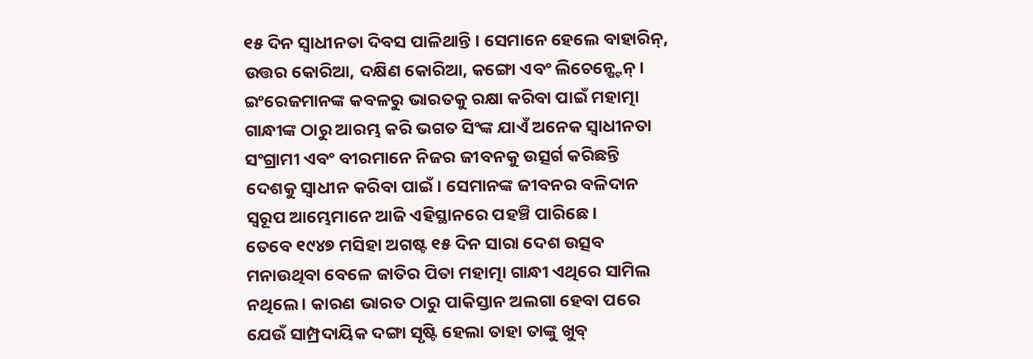୧୫ ଦିନ ସ୍ୱାଧୀନତା ଦିବସ ପାଳିଥାନ୍ତି । ସେମାନେ ହେଲେ ବାହାରିନ୍, ଉତ୍ତର କୋରିଆ, ଦକ୍ଷିଣ କୋରିଆ, କଙ୍ଗୋ ଏବଂ ଲିଚେନ୍ଷ୍ଟେନ୍ ।
ଇଂରେଜମାନଙ୍କ କବଳରୁ ଭାରତକୁ ରକ୍ଷା କରିବା ପାଇଁ ମହାତ୍ମା ଗାନ୍ଧୀଙ୍କ ଠାରୁ ଆରମ୍ଭ କରି ଭଗତ ସିଂଙ୍କ ଯାଏଁ ଅନେକ ସ୍ୱାଧୀନତା ସଂଗ୍ରାମୀ ଏବଂ ବୀରମାନେ ନିଜର ଜୀବନକୁ ଉତ୍ସର୍ଗ କରିଛନ୍ତି ଦେଶକୁ ସ୍ୱାଧୀନ କରିବା ପାଇଁ। ସେମାନଙ୍କ ଜୀବନର ବଳିଦାନ ସ୍ୱରୂପ ଆମ୍ଭେମାନେ ଆଜି ଏହିସ୍ଥାନରେ ପହଞ୍ଚି ପାରିଛେ।
ତେବେ ୧୯୪୭ ମସିହା ଅଗଷ୍ଟ ୧୫ ଦିନ ସାରା ଦେଶ ଉତ୍ସବ ମନାଉଥିବା ବେଳେ ଜାତିର ପିତା ମହାତ୍ମା ଗାନ୍ଧୀ ଏଥିରେ ସାମିଲ ନଥିଲେ । କାରଣ ଭାରତ ଠାରୁ ପାକିସ୍ତାନ ଅଲଗା ହେବା ପରେ ଯେଉଁ ସାମ୍ପ୍ରଦାୟିକ ଦଙ୍ଗା ସୃଷ୍ଟି ହେଲା ତାହା ତାଙ୍କୁ ଖୁବ୍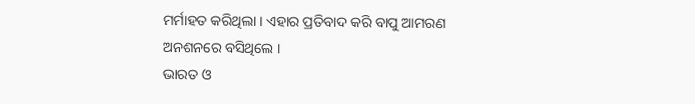ମର୍ମାହତ କରିଥିଲା । ଏହାର ପ୍ରତିବାଦ କରି ବାପୁ ଆମରଣ ଅନଶନରେ ବସିଥିଲେ ।
ଭାରତ ଓ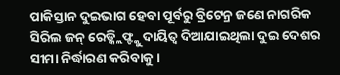ପାକିସ୍ତାନ ଦୁଇଭାଗ ହେବା ପୂର୍ବରୁ ବ୍ରିଟେନ୍ର ଜଣେ ନାଗରିକ ସିରିଲ ଜନ୍ ରେଡ୍କ୍ଲିଫ୍ଙ୍କୁ ଦାୟିତ୍ୱ ଦିଆଯାଇଥିଲା ଦୁଇ ଦେଶର ସୀମା ନିର୍ଦ୍ଧାରଣ କରିବାକୁ ।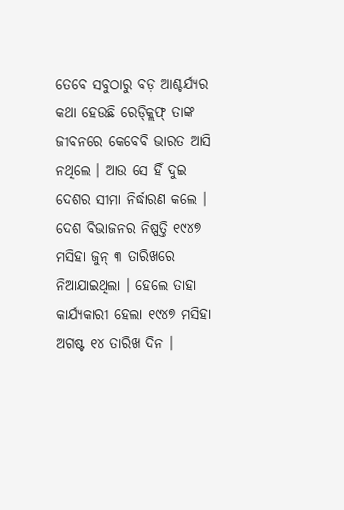ତେବେ ସବୁଠାରୁ ବଡ଼ ଆଶ୍ଚର୍ଯ୍ୟର କଥା ହେଉଛି ରେଡ୍କ୍ଲିଫ୍ ତାଙ୍କ ଜୀବନରେ କେବେବି ଭାରତ ଆସି ନଥିଲେ । ଆଉ ସେ ହିଁ ଦୁଇ ଦେଶର ସୀମା ନିର୍ଦ୍ଧାରଣ କଲେ ।
ଦେଶ ବିଭାଜନର ନିଷ୍ପତ୍ତି ୧୯୪୭ ମସିହା ଜୁନ୍ ୩ ତାରିଖରେ ନିଆଯାଇଥିଲା । ହେଲେ ତାହା କାର୍ଯ୍ୟକାରୀ ହେଲା ୧୯୪୭ ମସିହା ଅଗଷ୍ଟ ୧୪ ତାରିଖ ଦିନ ।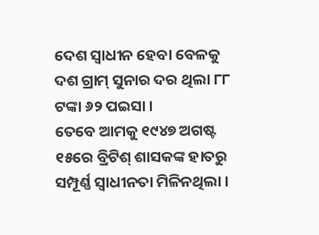ଦେଶ ସ୍ୱାଧୀନ ହେବା ବେଳକୁ ଦଶ ଗ୍ରାମ୍ ସୁନାର ଦର ଥିଲା ୮୮ ଟଙ୍କା ୬୨ ପଇସା ।
ତେବେ ଆମକୁ ୧୯୪୭ ଅଗଷ୍ଟ ୧୫ରେ ବ୍ରିଟିଶ୍ ଶାସକଙ୍କ ହାତରୁ ସମ୍ପୂର୍ଣ୍ଣ ସ୍ୱାଧୀନତା ମିଳିନଥିଲା ।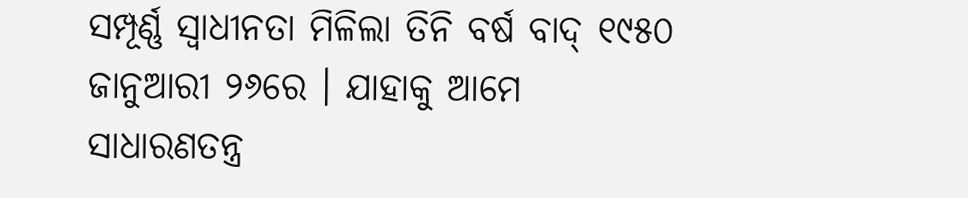ସମ୍ପୂର୍ଣ୍ଣ ସ୍ୱାଧୀନତା ମିଳିଲା ତିନି ବର୍ଷ ବାଦ୍ ୧୯୫୦ ଜାନୁଆରୀ ୨୬ରେ । ଯାହାକୁ ଆମେ ସାଧାରଣତନ୍ତ୍ର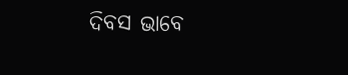ଦିବସ ଭାବେ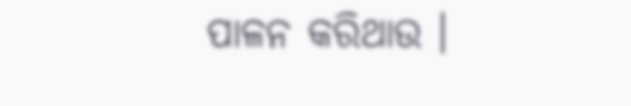ପାଳନ କରିଥାଉ ।